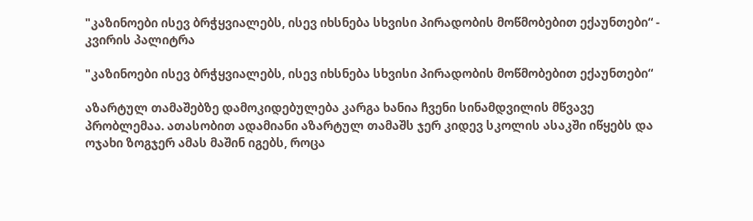"კაზინოები ისევ ბრჭყვიალებს, ისევ იხსნება სხვისი პირადობის მოწმობებით ექაუნთები“ - კვირის პალიტრა

"კაზინოები ისევ ბრჭყვიალებს, ისევ იხსნება სხვისი პირადობის მოწმობებით ექაუნთები“

აზარტულ თამაშებზე დამოკიდებულება კარგა ხანია ჩვენი სინამდვილის მწვავე პრობლემაა. ათასობით ადამიანი აზარტულ თამაშს ჯერ კიდევ სკოლის ასაკში იწყებს და ოჯახი ზოგჯერ ამას მაშინ იგებს, როცა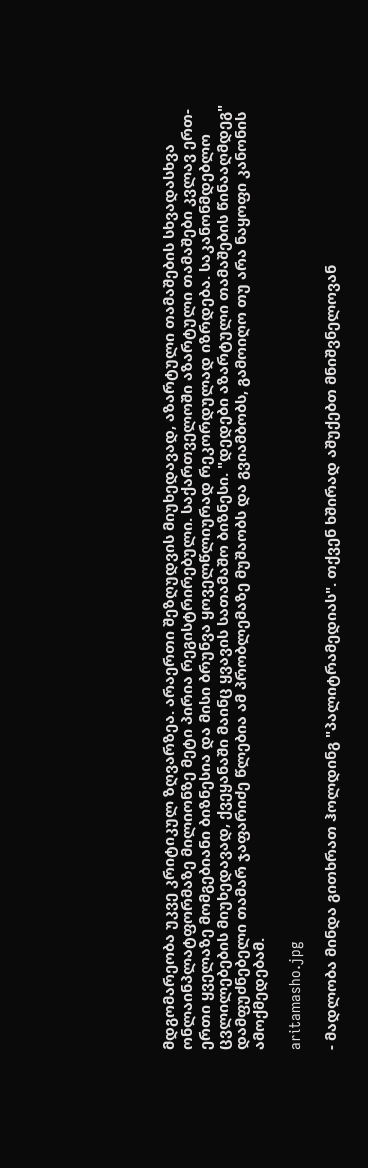მდგომარეობა უკვე კრიტიკულ ზღვარზეა. არაერთი შეზღუდვის მიუხედავად, აზარტული თამაშების სხვადასხვა ონლაინპლატფორმაზე მილიონზე მეტი პირია რეგისტრირებული. საქართველოში აზარტული თამაშები კვლავ ერთ-ერთი ყველაზე მომგებიანი ბიზნესია და მისი ბრუნვა ყოველწლიურად რეკორდულად იზრდება. საკანონმდებლო ცვლილებების მიუხედავად, ქვეყანაში მაინც ყვავის სათამაშო ბიზნესი. "დედები აზარტული თამაშების წინააღმდეგ" დამფუძნებელი თამარ ჯაფარიძე წლებია ამ პრობლემაზე მუშაობს და გვიამბობს, გამოიღო თუ არა ნაყოფი კანონის ამოქმედებამ.

aritamasho.jpg

- მადლობა მინდა გითხრათ ჰოლდინგ "პალიტრამედიას". თქვენ ხშირად აშუქებთ მნიშვნელოვან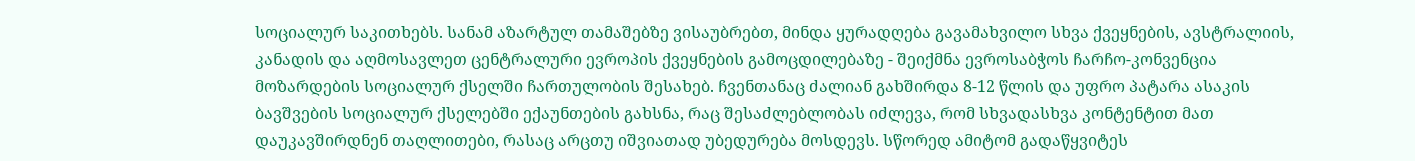სოციალურ საკითხებს. სანამ აზარტულ თამაშებზე ვისაუბრებთ, მინდა ყურადღება გავამახვილო სხვა ქვეყნების, ავსტრალიის, კანადის და აღმოსავლეთ ცენტრალური ევროპის ქვეყნების გამოცდილებაზე - შეიქმნა ევროსაბჭოს ჩარჩო-კონვენცია მოზარდების სოციალურ ქსელში ჩართულობის შესახებ. ჩვენთანაც ძალიან გახშირდა 8-12 წლის და უფრო პატარა ასაკის ბავშვების სოციალურ ქსელებში ექაუნთების გახსნა, რაც შესაძლებლობას იძლევა, რომ სხვადასხვა კონტენტით მათ დაუკავშირდნენ თაღლითები, რასაც არცთუ იშვიათად უბედურება მოსდევს. სწორედ ამიტომ გადაწყვიტეს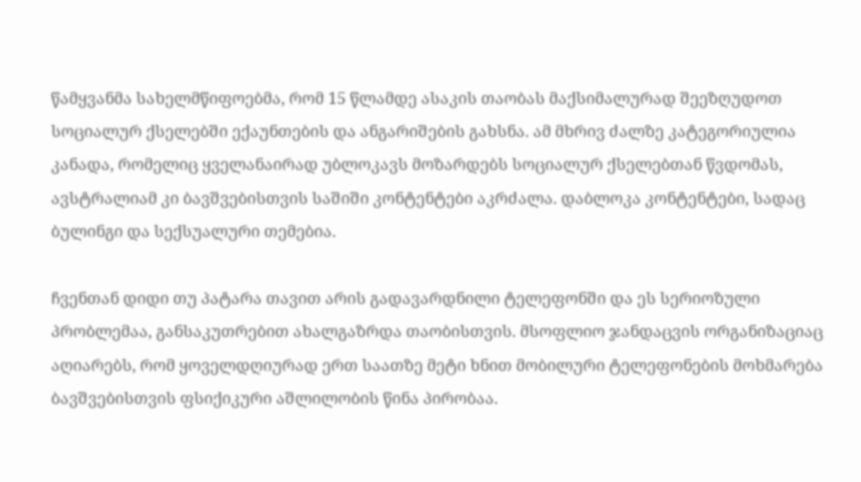წამყვანმა სახელმწიფოებმა, რომ 15 წლამდე ასაკის თაობას მაქსიმალურად შეეზღუდოთ სოციალურ ქსელებში ექაუნთების და ანგარიშების გახსნა. ამ მხრივ ძალზე კატეგორიულია კანადა, რომელიც ყველანაირად უბლოკავს მოზარდებს სოციალურ ქსელებთან წვდომას, ავსტრალიამ კი ბავშვებისთვის საშიში კონტენტები აკრძალა. დაბლოკა კონტენტები, სადაც ბულინგი და სექსუალური თემებია.

ჩვენთან დიდი თუ პატარა თავით არის გადავარდნილი ტელეფონში და ეს სერიოზული პრობლემაა, განსაკუთრებით ახალგაზრდა თაობისთვის. მსოფლიო ჯანდაცვის ორგანიზაციაც აღიარებს, რომ ყოველდღიურად ერთ საათზე მეტი ხნით მობილური ტელეფონების მოხმარება ბავშვებისთვის ფსიქიკური აშლილობის წინა პირობაა.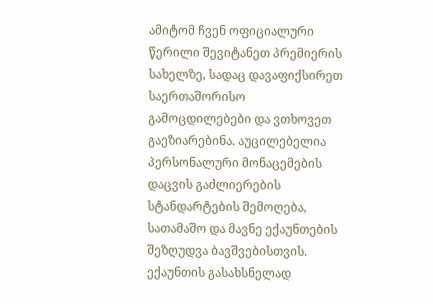ამიტომ ჩვენ ოფიციალური წერილი შევიტანეთ პრემიერის სახელზე, სადაც დავაფიქსირეთ საერთაშორისო გამოცდილებები და ვთხოვეთ გაეზიარებინა. აუცილებელია პერსონალური მონაცემების დაცვის გაძლიერების სტანდარტების შემოღება, სათამაშო და მავნე ექაუნთების შეზღუდვა ბავშვებისთვის. ექაუნთის გასახსნელად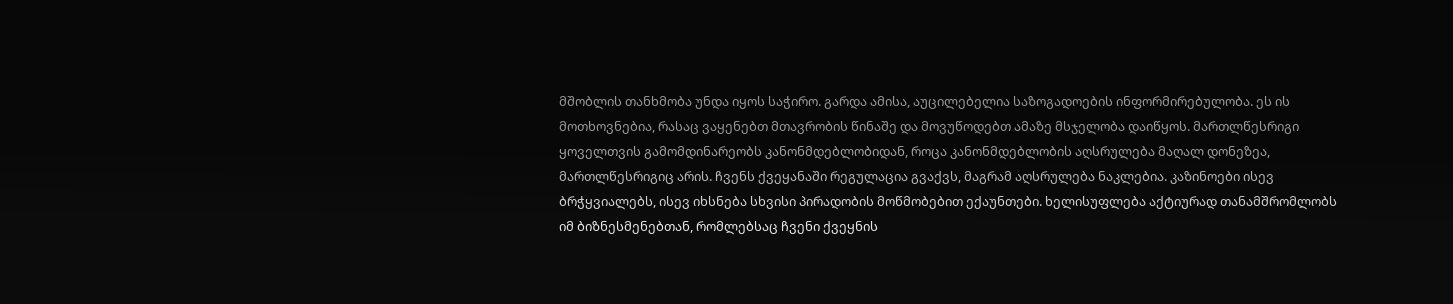მშობლის თანხმობა უნდა იყოს საჭირო. გარდა ამისა, აუცილებელია საზოგადოების ინფორმირებულობა. ეს ის მოთხოვნებია, რასაც ვაყენებთ მთავრობის წინაშე და მოვუწოდებთ ამაზე მსჯელობა დაიწყოს. მართლწესრიგი ყოველთვის გამომდინარეობს კანონმდებლობიდან, როცა კანონმდებლობის აღსრულება მაღალ დონეზეა, მართლწესრიგიც არის. ჩვენს ქვეყანაში რეგულაცია გვაქვს, მაგრამ აღსრულება ნაკლებია. კაზინოები ისევ ბრჭყვიალებს, ისევ იხსნება სხვისი პირადობის მოწმობებით ექაუნთები. ხელისუფლება აქტიურად თანამშრომლობს იმ ბიზნესმენებთან, რომლებსაც ჩვენი ქვეყნის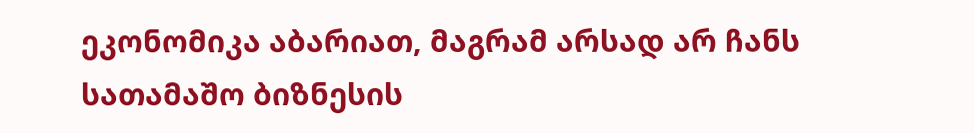ეკონომიკა აბარიათ, მაგრამ არსად არ ჩანს სათამაშო ბიზნესის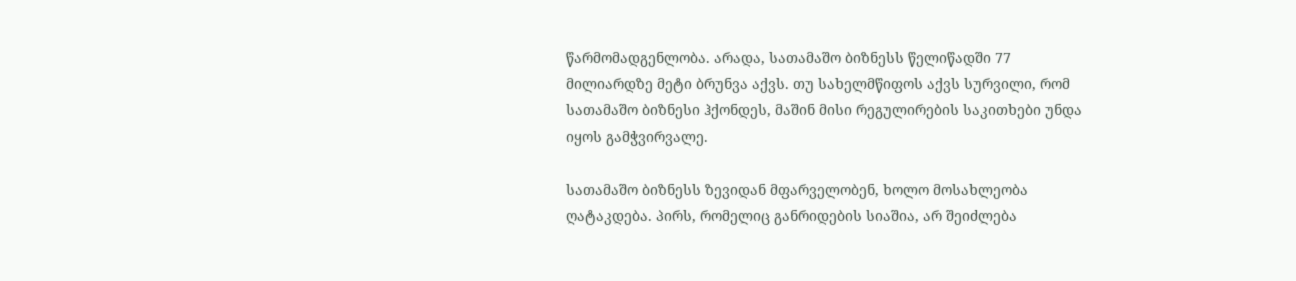წარმომადგენლობა. არადა, სათამაშო ბიზნესს წელიწადში 77 მილიარდზე მეტი ბრუნვა აქვს. თუ სახელმწიფოს აქვს სურვილი, რომ სათამაშო ბიზნესი ჰქონდეს, მაშინ მისი რეგულირების საკითხები უნდა იყოს გამჭვირვალე.

სათამაშო ბიზნესს ზევიდან მფარველობენ, ხოლო მოსახლეობა ღატაკდება. პირს, რომელიც განრიდების სიაშია, არ შეიძლება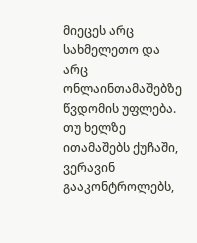მიეცეს არც სახმელეთო და არც ონლაინთამაშებზე წვდომის უფლება. თუ ხელზე ითამაშებს ქუჩაში, ვერავინ გააკონტროლებს,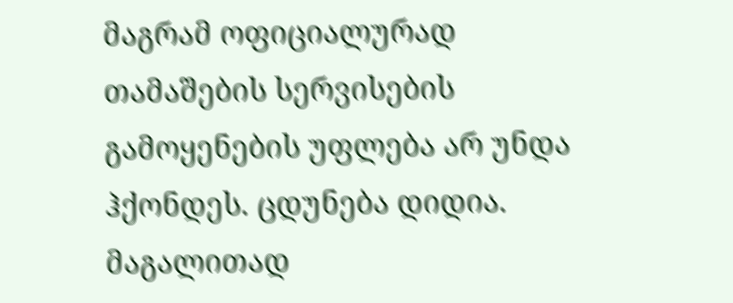მაგრამ ოფიციალურად თამაშების სერვისების გამოყენების უფლება არ უნდა ჰქონდეს. ცდუნება დიდია. მაგალითად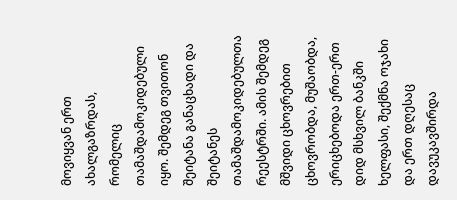მოვიყვან ერთ ახალგაზრდას, რომელიც თამაშდამოკიდებული იყო. შემდეგ თვითონ შეიტანა განაცხადი და შეიტანეს თამაშდამოკიდებულთა რეესტრში. ამის შემდეგ მშვიდი ცხოვრებით ცხოვრობდა, მუშაობდა, ერიცხებოდა ერთ-ერთ დიდ მსხვილ ბანკში ხელფასი, შექმნა ოჯახი და ერთ დღესაც დავუკავშირდა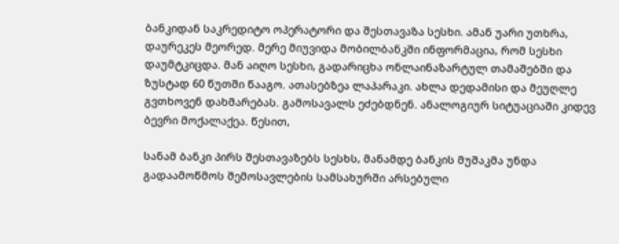ბანკიდან საკრედიტო ოპერატორი და შესთავაზა სესხი. ამან უარი უთხრა, დაურეკეს მეორედ. მერე მიუვიდა მობილბანკში ინფორმაცია, რომ სესხი დაუმტკიცდა. მან აიღო სესხი, გადარიცხა ონლაინაზარტულ თამაშებში და ზუსტად 60 წუთში წააგო. ათასებზეა ლაპარაკი. ახლა დედამისი და მეუღლე გვთხოვენ დახმარებას. გამოსავალს ეძებდნენ. ანალოგიურ სიტუაციაში კიდევ ბევრი მოქალაქეა. წესით,

სანამ ბანკი პირს შესთავაზებს სესხს, მანამდე ბანკის მუშაკმა უნდა გადაამოწმოს შემოსავლების სამსახურში არსებული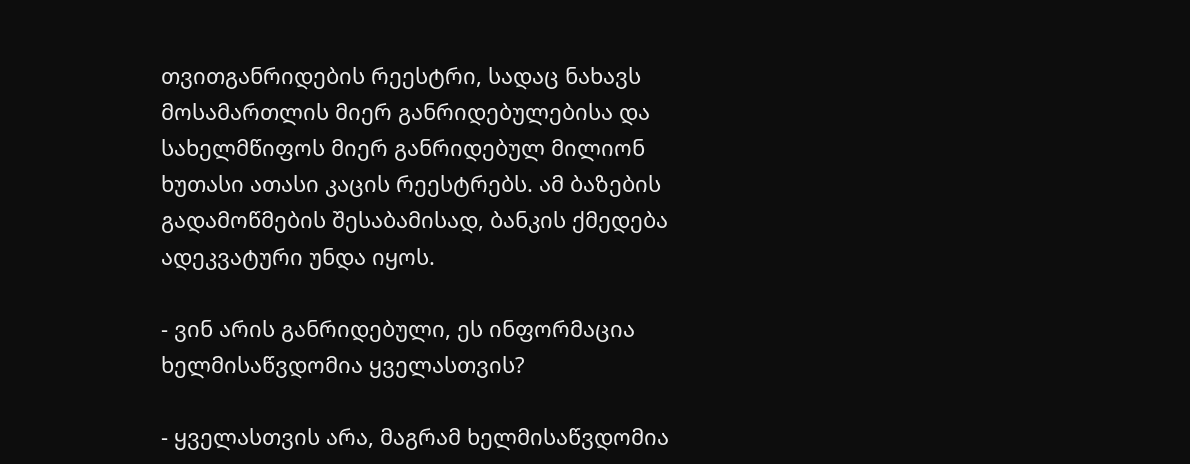თვითგანრიდების რეესტრი, სადაც ნახავს მოსამართლის მიერ განრიდებულებისა და სახელმწიფოს მიერ განრიდებულ მილიონ ხუთასი ათასი კაცის რეესტრებს. ამ ბაზების გადამოწმების შესაბამისად, ბანკის ქმედება ადეკვატური უნდა იყოს.

- ვინ არის განრიდებული, ეს ინფორმაცია ხელმისაწვდომია ყველასთვის?

- ყველასთვის არა, მაგრამ ხელმისაწვდომია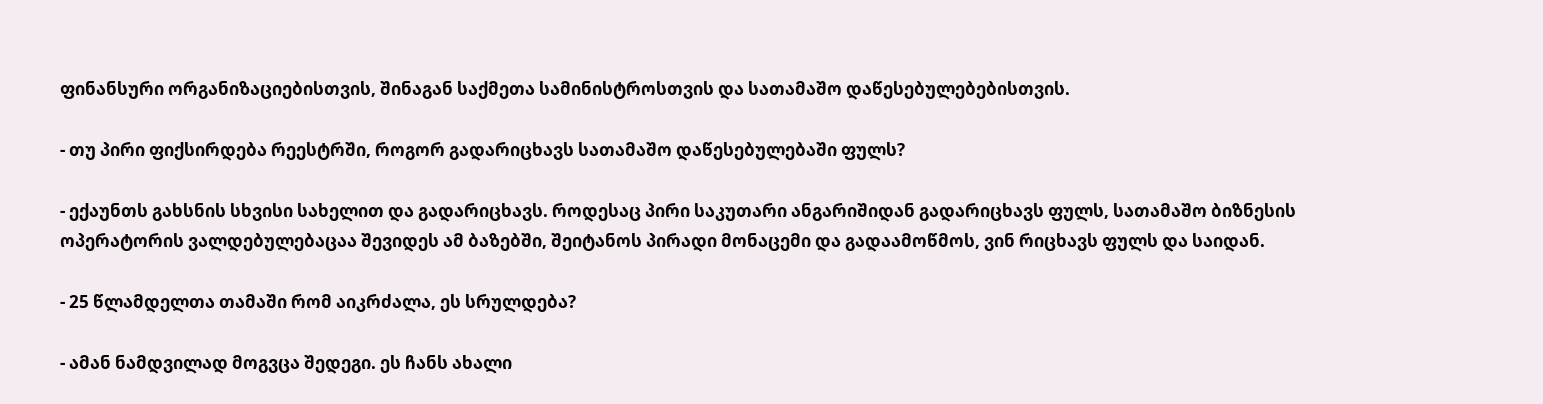ფინანსური ორგანიზაციებისთვის, შინაგან საქმეთა სამინისტროსთვის და სათამაშო დაწესებულებებისთვის.

- თუ პირი ფიქსირდება რეესტრში, როგორ გადარიცხავს სათამაშო დაწესებულებაში ფულს?

- ექაუნთს გახსნის სხვისი სახელით და გადარიცხავს. როდესაც პირი საკუთარი ანგარიშიდან გადარიცხავს ფულს, სათამაშო ბიზნესის ოპერატორის ვალდებულებაცაა შევიდეს ამ ბაზებში, შეიტანოს პირადი მონაცემი და გადაამოწმოს, ვინ რიცხავს ფულს და საიდან.

- 25 წლამდელთა თამაში რომ აიკრძალა, ეს სრულდება?

- ამან ნამდვილად მოგვცა შედეგი. ეს ჩანს ახალი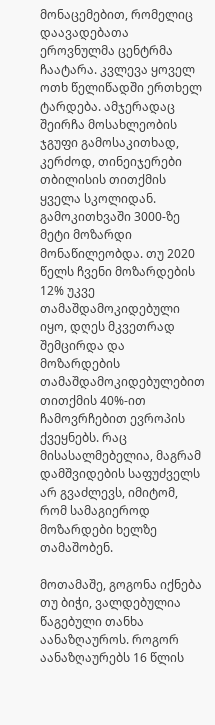მონაცემებით, რომელიც დაავადებათა ეროვნულმა ცენტრმა ჩაატარა. კვლევა ყოველ ოთხ წელიწადში ერთხელ ტარდება. ამჯერადაც შეირჩა მოსახლეობის ჯგუფი გამოსაკითხად, კერძოდ, თინეიჯერები თბილისის თითქმის ყველა სკოლიდან. გამოკითხვაში 3000-ზე მეტი მოზარდი მონაწილეობდა. თუ 2020 წელს ჩვენი მოზარდების 12% უკვე თამაშდამოკიდებული იყო, დღეს მკვეთრად შემცირდა და მოზარდების თამაშდამოკიდებულებით თითქმის 40%-ით ჩამოვრჩებით ევროპის ქვეყნებს. რაც მისასალმებელია, მაგრამ დამშვიდების საფუძველს არ გვაძლევს, იმიტომ, რომ სამაგიეროდ მოზარდები ხელზე თამაშობენ.

მოთამაშე, გოგონა იქნება თუ ბიჭი, ვალდებულია წაგებული თანხა აანაზღაუროს. როგორ აანაზღაურებს 16 წლის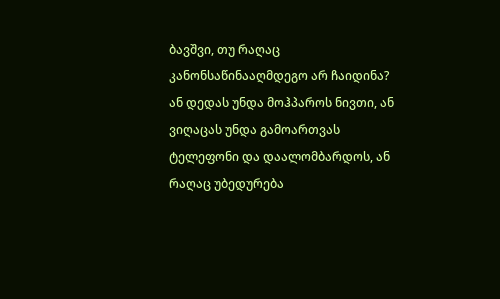ბავშვი, თუ რაღაც კანონსაწინააღმდეგო არ ჩაიდინა? ან დედას უნდა მოჰპაროს ნივთი, ან ვიღაცას უნდა გამოართვას ტელეფონი და დაალომბარდოს, ან რაღაც უბედურება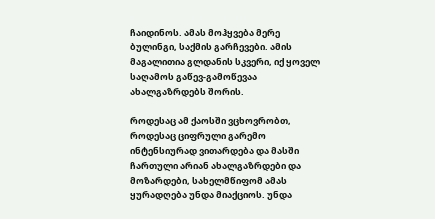ჩაიდინოს. ამას მოჰყვება მერე ბულინგი, საქმის გარჩევები. ამის მაგალითია გლდანის სკვერი, იქ ყოველ საღამოს გაწევ-გამოწევაა ახალგაზრდებს შორის.

როდესაც ამ ქაოსში ვცხოვრობთ, როდესაც ციფრული გარემო ინტენსიურად ვითარდება და მასში ჩართული არიან ახალგაზრდები და მოზარდები, სახელმწიფომ ამას ყურადღება უნდა მიაქციოს. უნდა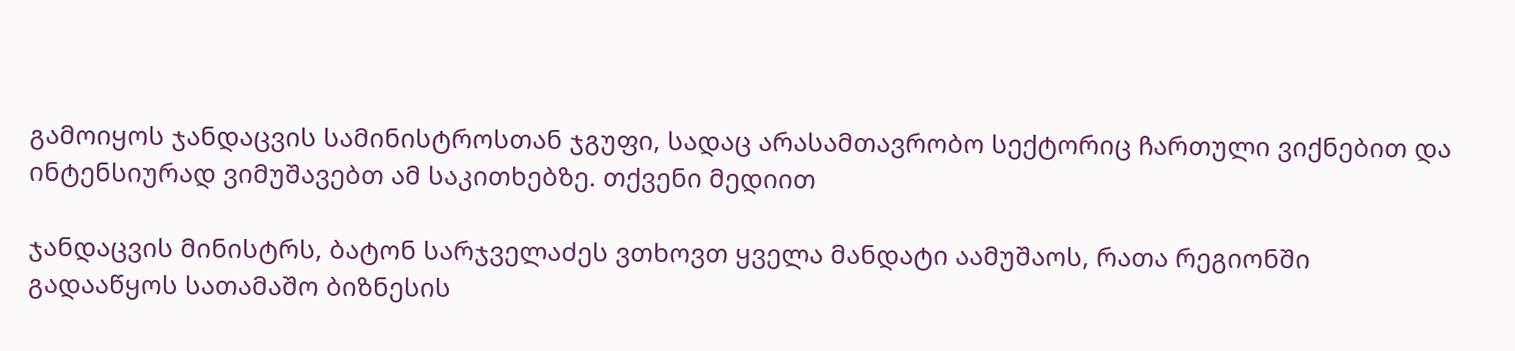გამოიყოს ჯანდაცვის სამინისტროსთან ჯგუფი, სადაც არასამთავრობო სექტორიც ჩართული ვიქნებით და ინტენსიურად ვიმუშავებთ ამ საკითხებზე. თქვენი მედიით

ჯანდაცვის მინისტრს, ბატონ სარჯველაძეს ვთხოვთ ყველა მანდატი აამუშაოს, რათა რეგიონში გადააწყოს სათამაშო ბიზნესის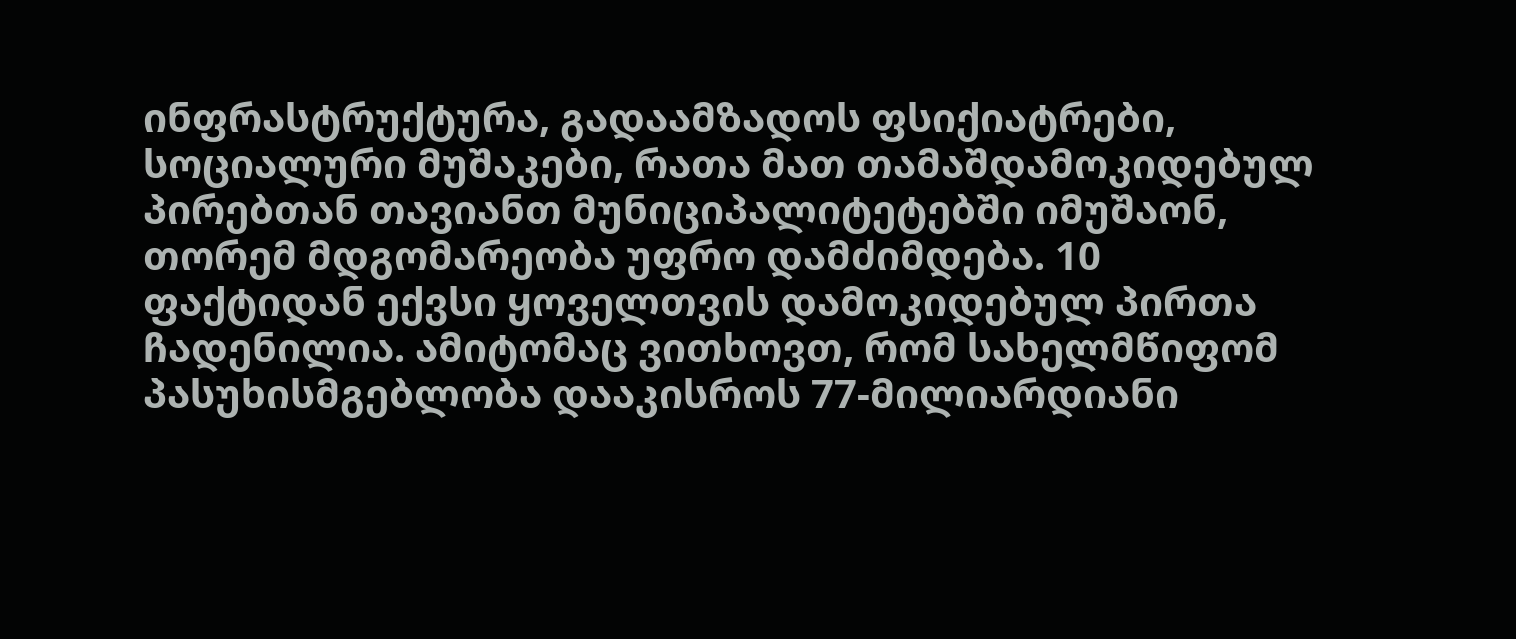ინფრასტრუქტურა, გადაამზადოს ფსიქიატრები, სოციალური მუშაკები, რათა მათ თამაშდამოკიდებულ პირებთან თავიანთ მუნიციპალიტეტებში იმუშაონ, თორემ მდგომარეობა უფრო დამძიმდება. 10 ფაქტიდან ექვსი ყოველთვის დამოკიდებულ პირთა ჩადენილია. ამიტომაც ვითხოვთ, რომ სახელმწიფომ პასუხისმგებლობა დააკისროს 77-მილიარდიანი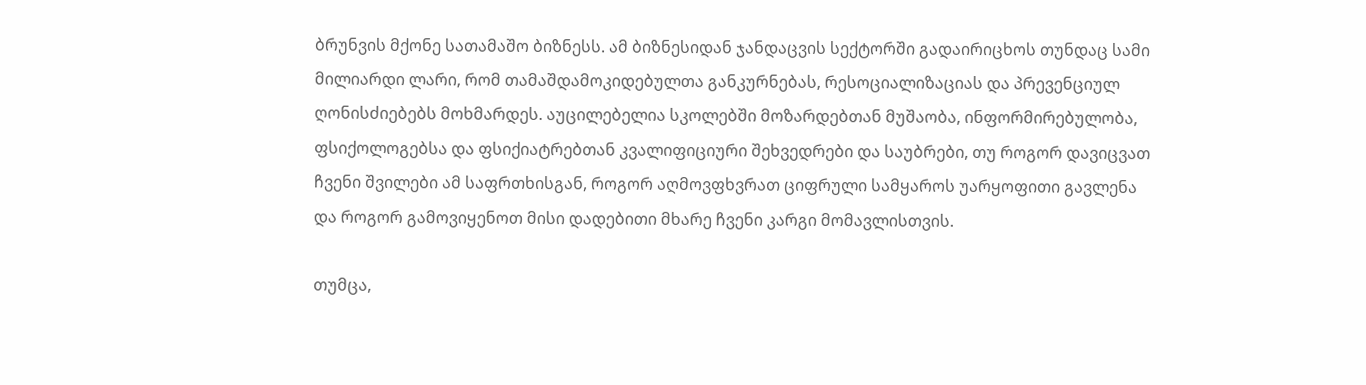ბრუნვის მქონე სათამაშო ბიზნესს. ამ ბიზნესიდან ჯანდაცვის სექტორში გადაირიცხოს თუნდაც სამი მილიარდი ლარი, რომ თამაშდამოკიდებულთა განკურნებას, რესოციალიზაციას და პრევენციულ ღონისძიებებს მოხმარდეს. აუცილებელია სკოლებში მოზარდებთან მუშაობა, ინფორმირებულობა, ფსიქოლოგებსა და ფსიქიატრებთან კვალიფიციური შეხვედრები და საუბრები, თუ როგორ დავიცვათ ჩვენი შვილები ამ საფრთხისგან, როგორ აღმოვფხვრათ ციფრული სამყაროს უარყოფითი გავლენა და როგორ გამოვიყენოთ მისი დადებითი მხარე ჩვენი კარგი მომავლისთვის.

თუმცა,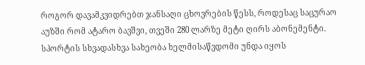როგორ დავამკვიდრებთ ჯანსაღი ცხოვრების წესს, როდესაც საცურაო აუზში რომ ატარო ბავშვი, თვეში 280 ლარზე მეტი ღირს აბონემენტი. სპორტის სხვადასხვა სახეობა ხელმისაწვდომი უნდა იყოს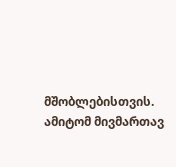მშობლებისთვის. ამიტომ მივმართავ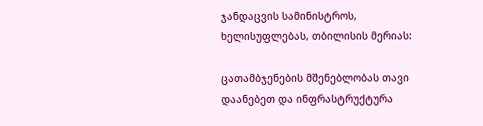ჯანდაცვის სამინისტროს, ხელისუფლებას, თბილისის მერიას:

ცათამბჯენების მშენებლობას თავი დაანებეთ და ინფრასტრუქტურა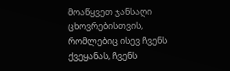მოაწყვეთ ჯანსაღი ცხოვრებისთვის, რომლებიც ისევ ჩვენს ქვეყანას, ჩვენს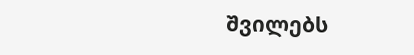შვილებს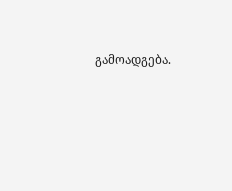გამოადგება.